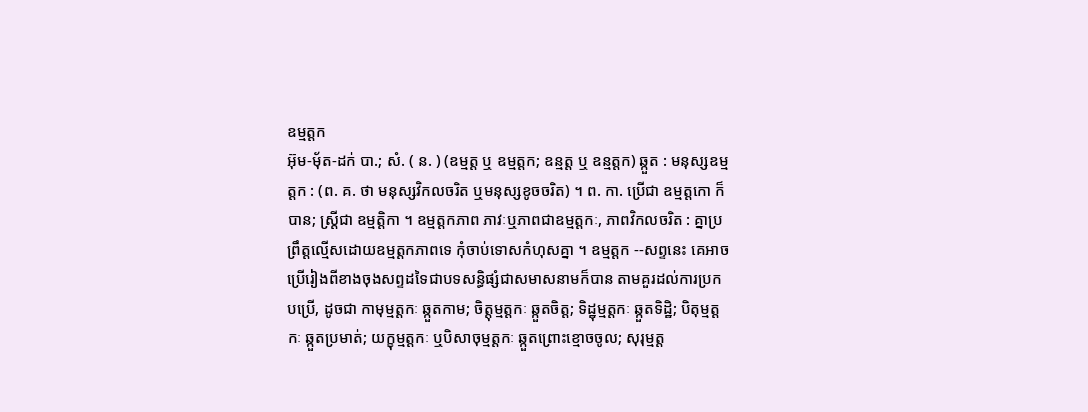ឧម្មត្តក
អ៊ុម-មុ័ត-ដក់ បា.; សំ. ( ន. ) (ឧម្មត្ត ឬ ឧម្មត្តក; ឧន្មត្ត ឬ ឧន្មត្តក) ឆ្កួត : មនុស្សឧម្មត្តក : (ព. គ. ថា មនុស្សវិកលចរិត ឬមនុស្សខូចចរិត) ។ ព. កា. ប្រើជា ឧម្មត្តកោ ក៏បាន; ស្ត្រីជា ឧម្មត្តិកា ។ ឧម្មត្តកភាព ភាវៈឬភាពជាឧម្មត្តកៈ, ភាពវិកលចរិត : គ្នាប្រព្រឹត្តល្មើសដោយឧម្មត្តកភាពទេ កុំចាប់ទោសកំហុសគ្នា ។ ឧម្មត្តក --សព្ទនេះ គេអាចប្រើរៀងពីខាងចុងសព្ទដទៃជាបទសន្ធិផ្សំជាសមាសនាមក៏បាន តាមគួរដល់ការប្រកបប្រើ, ដូចជា កាមុម្មត្តកៈ ឆ្កួតកាម; ចិត្តុម្មត្តកៈ ឆ្កួតចិត្ត; ទិដ្ឋុម្មត្តកៈ ឆ្កួតទិដ្ឋិ; បិតុម្មត្តកៈ ឆ្កួតប្រមាត់; យក្ខុម្មត្តកៈ ឬបិសាចុម្មត្តកៈ ឆ្កួតព្រោះខ្មោចចូល; សុរុម្មត្ត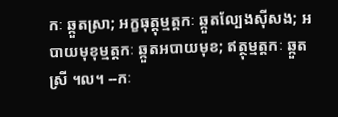កៈ ឆ្កួតស្រា; អក្ខធុត្តុម្មត្តកៈ ឆ្កួតល្បែងស៊ីសង; អបាយមុខុម្មត្តកៈ ឆ្កួតអបាយមុខ; ឥត្ថុម្មត្តកៈ ឆ្កួតស្រី ។ល។ --កៈ